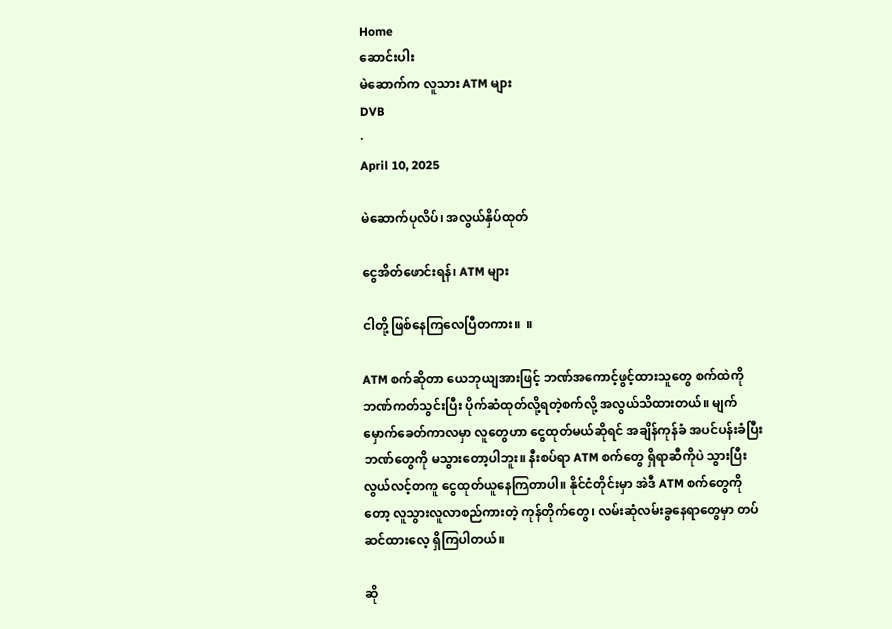Home
ဆောင်းပါး
မဲဆောက်က လူသား ATM များ
DVB
·
April 10, 2025

မဲဆောက်ပုလိပ်၊ အလွယ်နှိပ်ထုတ်

ငွေအိတ်ဖောင်းရန်၊ ATM များ

ငါတို့ ဖြစ်နေကြလေပြီတကား။  ။

ATM စက်ဆိုတာ ယေဘုယျအားဖြင့် ဘဏ်အကောင့်ဖွင့်ထားသူတွေ စက်ထဲကို ဘဏ်ကတ်သွင်းပြီး ပိုက်ဆံထုတ်လို့ရတဲ့စက်လို့ အလွယ်သိထားတယ်။ မျက်မှောက်ခေတ်ကာလမှာ လူတွေဟာ ငွေထုတ်မယ်ဆိုရင် အချိန်ကုန်ခံ အပင်ပန်းခံပြီး ဘဏ်တွေကို မသွားတော့ပါဘူး။ နီးစပ်ရာ ATM စက်တွေ ရှိရာဆီကိုပဲ သွားပြီး လွယ်လင့်တကူ ငွေထုတ်ယူနေကြတာပါ။ နိုင်ငံတိုင်းမှာ အဲဒီ ATM စက်တွေကိုတော့ လူသွားလူလာစည်ကားတဲ့ ကုန်တိုက်တွေ၊ လမ်းဆုံလမ်းခွနေရာတွေမှာ တပ်ဆင်ထားလေ့ ရှိကြပါတယ်။

ဆို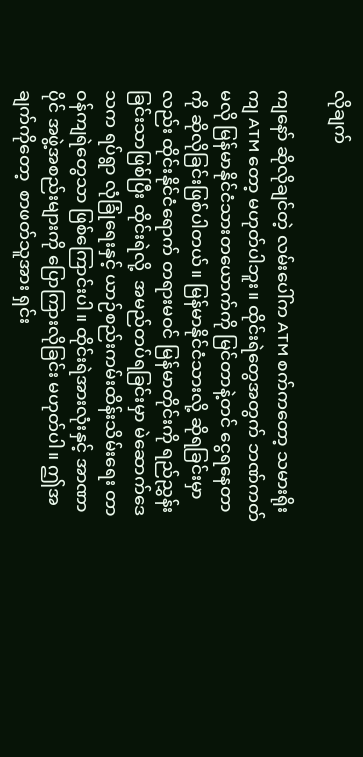လိုချက်

ကျနော် ဆိုလိုချင်တဲ့ လမ်းပေါ်က ATM စက်ကတော့ သမားရိုးကျ ATM တော့ မဟုတ်ပါဘူး။ ထိုင်းရဲတွေအတွက် ဘဏ်ကတ်မလို မြန်မာနိုင်ငံသားတယောက်ကို မြင်တာနဲ့တင် ငွေရနေတာကို ဆိုလိုခြင်းဖြစ်ပါတယ်။ မြန်မာနိုင်ငံသားလို့ ဆိုရခြင်းမှာလည်း ထိုင်းနိုင်ငံရောက် တရားမဝင် မြန်မာတိုင်းကို ရည်ညွှန်းခြင်းသာဖြစ်ပြီး ထိုင်းရဲလို့  အမည်တပ်ရခြင်းမှာ မဲဆောက်ဒေသက ရပ်ရွာ လုံခြုံရေးနှင့် ယာဉ်စည်းကမ်းထိန်းသိမ်းရေး တာဝန်ကျရဲတွေသာ ဖြစ်ကြောင်းပါ။ ထိုင်းရဲအားလုံးနှင့် အာဏာပိုင် အဖွဲ့အစည်းများကို ပြောကြားလိုခြင်း မဟုတ်ပါ။ ဤအချက်ကိုတော့  စာဖတ်သူအား ရှင်း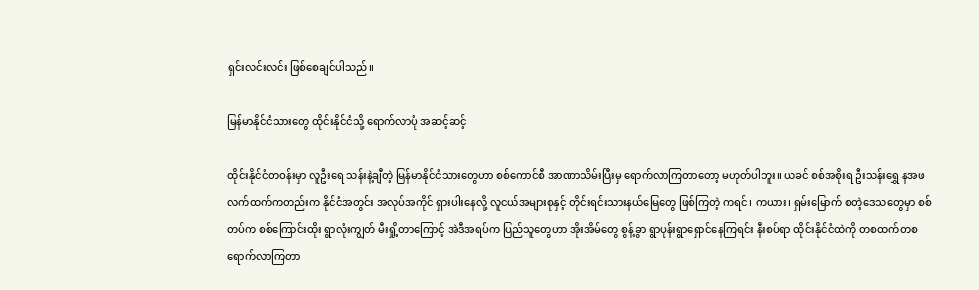ရှင်းလင်းလင်း ဖြစ်စေချင်ပါသည်။

မြန်မာနိုင်ငံသားတွေ ထိုင်းနိုင်ငံသို့ ရောက်လာပုံ အဆင့်ဆင့်

ထိုင်းနိုင်ငံတဝန်းမှာ လူဦးရေ သန်းနဲ့ချီတဲ့ မြန်မာနိုင်ငံသားတွေဟာ စစ်ကောင်စီ အာဏာသိမ်းပြီးမှ ရောက်လာကြတာတော့ မဟုတ်ပါဘူး။ ယခင် စစ်အစိုးရ ဦးသန်းရွှေ နအဖ လက်ထက်ကတည်းက နိုင်ငံအတွင်း အလုပ်အကိုင် ရှားပါးနေလို့ လူငယ်အများစုနှင့် တိုင်းရင်းသားနယ်မြေတွေ ဖြစ်ကြတဲ့ ကရင်၊ ကယား၊ ရှမ်းမြောက် စတဲ့ဒေသတွေမှာ စစ်တပ်က စစ်ကြောင်းထိုး ရွာလုံးကျွတ် မီးရှို့တာကြောင့် အဲဒီအရပ်က ပြည်သူတွေဟာ အိုးအိမ်တွေ စွန့်ခွာ ရွာပုန်းရွာရှောင်နေကြရင်း နီးစပ်ရာ ထိုင်းနိုင်ငံထဲကို တစထက်တစ ရောက်လာကြတာ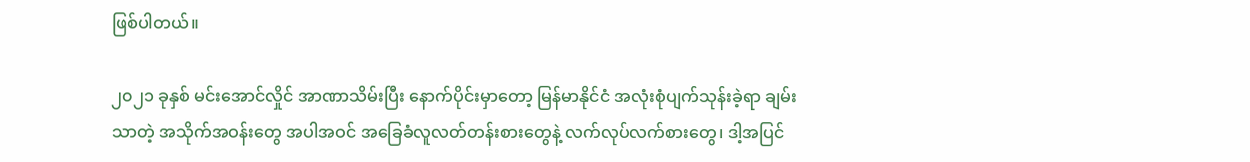ဖြစ်ပါတယ်။

၂၀၂၁ ခုနှစ် မင်းအောင်လှိုင် အာဏာသိမ်းပြီး နောက်ပိုင်းမှာတော့ မြန်မာနိုင်ငံ အလုံးစုံပျက်သုန်းခဲ့ရာ ချမ်းသာတဲ့ အသိုက်အဝန်းတွေ အပါအဝင် အခြေခံလူလတ်တန်းစားတွေနဲ့ လက်လုပ်လက်စားတွေ၊ ဒါ့အပြင်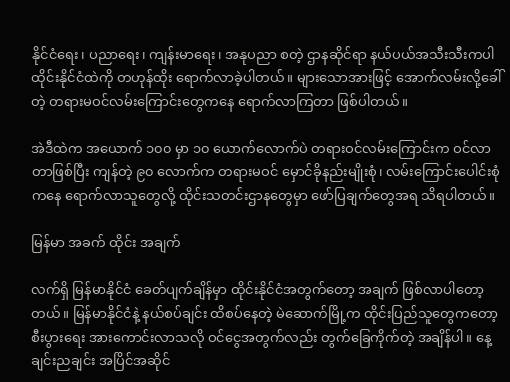နိုင်ငံရေး၊ ပညာရေး၊ ကျန်းမာရေး၊ အနုပညာ စတဲ့ ဌာနဆိုင်ရာ နယ်ပယ်အသီးသီးကပါ ထိုင်းနိုင်ငံထဲကို တဟုန်ထိုး ရောက်လာခဲ့ပါတယ်။ များသောအားဖြင့် အောက်လမ်းလို့ခေါ်တဲ့ တရားမဝင်လမ်းကြောင်းတွေကနေ ရောက်လာကြတာ ဖြစ်ပါတယ်။

အဲဒီထဲက အယောက် ၁၀၀ မှာ ၁၀ ယောက်လောက်ပဲ တရားဝင်လမ်းကြောင်းက ဝင်လာတာဖြစ်ပြီး ကျန်တဲ့ ၉၀ လောက်က တရားမဝင် မှောင်ခိုနည်းမျိုးစုံ၊ လမ်းကြောင်းပေါင်းစုံကနေ ရောက်လာသူတွေလို့ ထိုင်းသတင်းဌာနတွေမှာ ဖော်ပြချက်တွေအရ သိရပါတယ်။

မြန်မာ အခက် ထိုင်း အချက်

လက်ရှိ မြန်မာနိုင်ငံ ခေတ်ပျက်ချိန်မှာ ထိုင်းနိုင်ငံအတွက်တော့ အချက် ဖြစ်လာပါတော့တယ်။ မြန်မာနိုင်ငံနဲ့ နယ်စပ်ချင်း ထိစပ်နေတဲ့ မဲဆောက်မြို့က ထိုင်းပြည်သူတွေကတော့ စီးပွားရေး အားကောင်းလာသလို ဝင်ငွေအတွက်လည်း တွက်ခြေကိုက်တဲ့ အချိန်ပါ။ နေ့ချင်းညချင်း အပြိင်အဆိုင်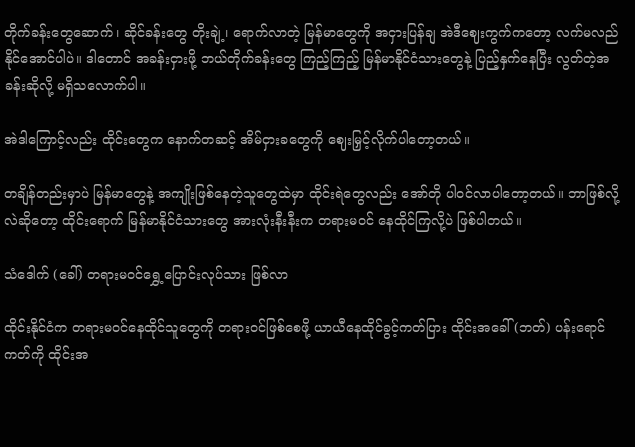တိုက်ခန်းတွေဆောက်၊ ဆိုင်ခန်းတွေ တိုးချဲ့၊ ရောက်လာတဲ့ မြန်မာတွေကို အငှားပြန်ချ အဲဒီဈေးကွက်ကတော့ လက်မလည်နိုင်အောင်ပါပဲ။ ဒါတောင် အခန်းငှားဖို့ ဘယ်တိုက်ခန်းတွေ ကြည့်ကြည့် မြန်မာနိုင်ငံသားတွေနဲ့ ပြည့်နှက်နေပြီး လွတ်တဲ့အခန်းဆိုလို့ မရှိသလောက်ပါ။

အဲဒါကြောင့်လည်း ထိုင်းတွေက နောက်တဆင့် အိမ်ငှားခတွေကို ဈေးမြှင့်လိုက်ပါတော့တယ်။

တချိန်တည်းမှာပဲ မြန်မာတွေနဲ့ အကျိုးဖြစ်နေတဲ့သူတွေထဲမှာ ထိုင်းရဲတွေလည်း အော်တို ပါဝင်လာပါတော့တယ်။ ဘာဖြစ်လို့လဲဆိုတော့ ထိုင်းရောက် မြန်မာနိုင်ငံသားတွေ အားလုံးနီးနီးက တရားမဝင် နေထိုင်ကြလို့ပဲ ဖြစ်ပါတယ်။

သံဒေါက် (ခေါ်) တရားမဝင်ရွှေ့ပြောင်းလုပ်သား ဖြစ်လာ

ထိုင်းနိုင်ငံက တရားမဝင်နေထိုင်သူတွေကို တရားဝင်ဖြစ်စေဖို့ ယာယီနေထိုင်ခွင့်ကတ်ပြား ထိုင်းအခေါ် (ဘတ်) ပန်းရောင်ကတ်ကို ထိုင်းအ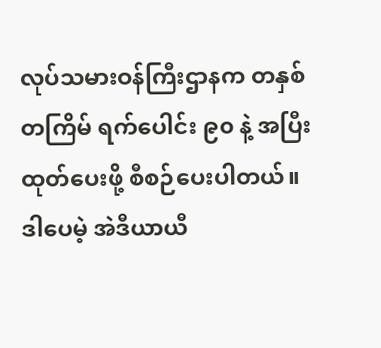လုပ်သမားဝန်ကြီးဌာနက တနှစ်တကြိမ် ရက်ပေါင်း ၉၀ နဲ့ အပြီးထုတ်ပေးဖို့ စီစဉ်ပေးပါတယ်။ ဒါပေမဲ့ အဲဒီယာယီ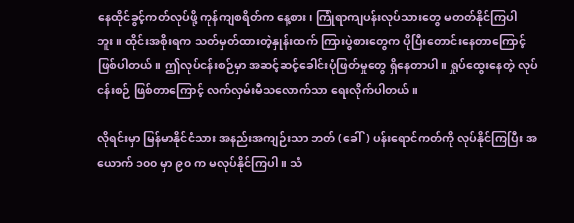နေထိုင်ခွင့်ကတ်လုပ်ဖို့ ကုန်ကျစရိတ်က နေ့စား၊ ကြုံရာကျပန်းလုပ်သားတွေ မတတ်နိုင်ကြပါဘူး။ ထိုင်းအစိုးရက သတ်မှတ်ထားတဲ့နှုန်းထက် ကြားပွဲစားတွေက ပိုပြီးတောင်းနေတာကြောင့် ဖြစ်ပါတယ်။ ဤလုပ်ငန်းစဉ်မှာ အဆင့်ဆင့်ခေါင်းပုံဖြတ်မှုတွေ ရှိနေတာပါ။ ရှုပ်ထွေးနေတဲ့ လုပ်ငန်းစဉ် ဖြစ်တာကြောင့် လက်လှမ်းမီသလောက်သာ ရေးလိုက်ပါတယ်။

လိုရင်းမှာ မြန်မာနိုင်ငံသား အနည်းအကျဉ်းသာ ဘတ် (ခေါ်) ပန်းရောင်ကတ်ကို လုပ်နိုင်ကြပြီး အယောက် ၁၀၀ မှာ ၉၀ က မလုပ်နိုင်ကြပါ။ သံ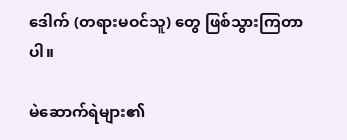ဒေါက် (တရားမဝင်သူ) တွေ ဖြစ်သွားကြတာပါ။

မဲဆောက်ရဲများ၏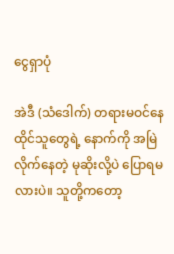ငွေရှာပုံ

အဲဒီ (သံဒေါက်) တရားမဝင်နေထိုင်သူတွေရဲ့ နောက်ကို အမြဲလိုက်နေတဲ့ မုဆိုးလို့ပဲ ပြောရမလားပဲ။ သူတို့ကတော့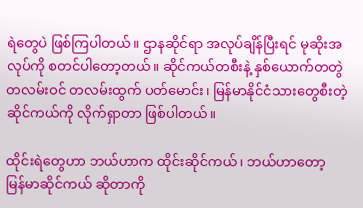ရဲတွေပဲ ဖြစ်ကြပါတယ်။ ဌာနဆိုင်ရာ အလုပ်ချိန်ပြီးရင် မုဆိုးအလုပ်ကို စတင်ပါတော့တယ်။ ဆိုင်ကယ်တစီးနဲ့ နှစ်ယောက်တတွဲ တလမ်းဝင် တလမ်းထွက် ပတ်မောင်း၊ မြန်မာနိုင်ငံသားတွေစီးတဲ့ ဆိုင်ကယ်ကို လိုက်ရှာတာ ဖြစ်ပါတယ်။

ထိုင်းရဲတွေဟာ ဘယ်ဟာက ထိုင်းဆိုင်ကယ်၊ ဘယ်ဟာတော့ မြန်မာဆိုင်ကယ် ဆိုတာကို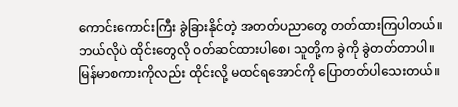ကောင်းကောင်းကြီး ခွဲခြားနိုင်တဲ့ အတတ်ပညာတွေ တတ်ထားကြပါတယ်။ ဘယ်လိုပဲ ထိုင်းတွေလို ဝတ်ဆင်ထားပါစေ၊ သူတို့က ခွဲကို ခွဲတတ်တာပါ။ မြန်မာစကားကိုလည်း ထိုင်းလို့ မထင်ရအောင်ကို ပြောတတ်ပါသေးတယ်။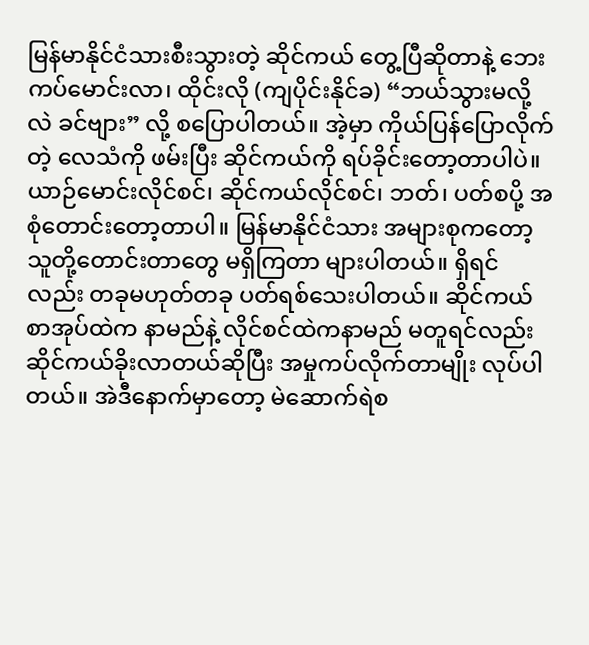မြန်မာနိုင်ငံသားစီးသွားတဲ့ ဆိုင်ကယ် တွေ့ပြီဆိုတာနဲ့ ဘေးကပ်မောင်းလာ၊ ထိုင်းလို (ကျပိုင်းနိုင်ခ) “ဘယ်သွားမလို့လဲ ခင်ဗျား” လို့ စပြောပါတယ်။ အဲ့မှာ ကိုယ်ပြန်ပြောလိုက်တဲ့ လေသံကို ဖမ်းပြီး ဆိုင်ကယ်ကို ရပ်ခိုင်းတော့တာပါပဲ။ ယာဉ်မောင်းလိုင်စင်၊ ဆိုင်ကယ်လိုင်စင်၊ ဘတ်၊ ပတ်စပို့ အစုံတောင်းတော့တာပါ။ မြန်မာနိုင်ငံသား အများစုကတော့ သူတို့တောင်းတာတွေ မရှိကြတာ များပါတယ်။ ရှိရင်လည်း တခုမဟုတ်တခု ပတ်ရစ်သေးပါတယ်။ ဆိုင်ကယ်စာအုပ်ထဲက နာမည်နဲ့ လိုင်စင်ထဲကနာမည် မတူရင်လည်း ဆိုင်ကယ်ခိုးလာတယ်ဆိုပြီး အမှုကပ်လိုက်တာမျိုး လုပ်ပါတယ်။ အဲဒီနောက်မှာတော့ မဲဆောက်ရဲစ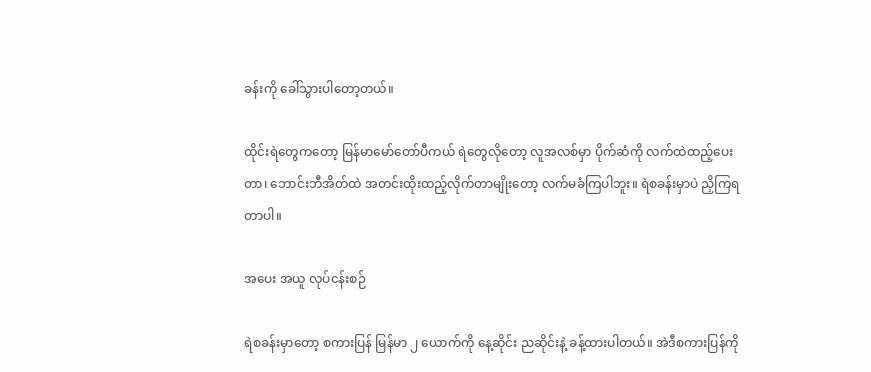ခန်းကို ခေါ်သွားပါတော့တယ်။

ထိုင်းရဲတွေကတော့ မြန်မာမော်တော်ပီကယ် ရဲတွေလိုတော့ လူအလစ်မှာ ပိုက်ဆံကို လက်ထဲထည့်ပေးတာ၊ ဘောင်းဘီအိတ်ထဲ အတင်းထိုးထည့်လိုက်တာမျိုးတော့ လက်မခံကြပါဘူး။ ရဲစခန်းမှာပဲ ညှိကြရတာပါ။

အပေး အယူ လုပ်ငန်းစဉ်

ရဲစခန်းမှာတော့ စကားပြန် မြန်မာ ၂ ယောက်ကို နေ့ဆိုင်း ညဆိုင်းနဲ့ ခန့်ထားပါတယ်။ အဲဒီစကားပြန်ကို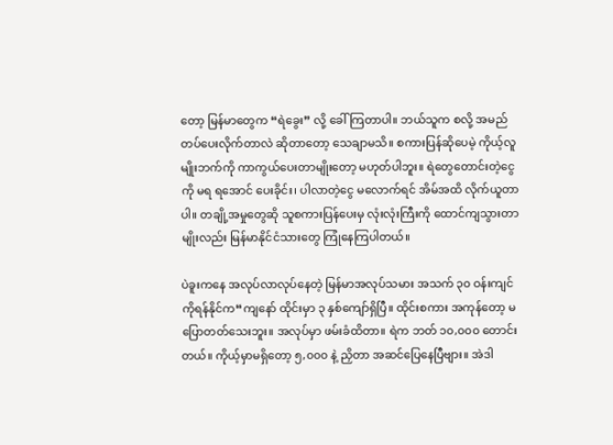တော့ မြန်မာတွေက “ရဲခွေး” လို့ ခေါ်ကြတာပါ။ ဘယ်သူက စလို့ အမည်တပ်ပေးလိုက်တာလဲ ဆိုတာတော့ သေချာမသိ။ စကားပြန်ဆိုပေမဲ့ ကိုယ့်လူမျိုးဘက်ကို ကာကွယ်ပေးတာမျိုးတော့ မဟုတ်ပါဘူး။ ရဲတွေတောင်းတဲ့ငွေကို မရ ရအောင် ပေးခိုင်း၊ ပါလာတဲ့ငွေ မလောက်ရင် အိမ်အထိ လိုက်ယူတာပါ။ တချို့အမှုတွေဆို သူစကားပြန်ပေးမှ လုံးလုံးကြီးကို ထောင်ကျသွားတာမျိုးလည်း မြန်မာနိုင်ငံသားတွေ ကြုံနေကြပါတယ်။

ပဲခူးကနေ အလုပ်လာလုပ်နေတဲ့ မြန်မာအလုပ်သမား အသက် ၃၀ ဝန်းကျင် ကိုရန်နိုင်က“ကျနော် ထိုင်းမှာ ၃ နှစ်ကျော်ရှိပြီ။ ထိုင်းစကား အကုန်တော့ မပြောတတ်သေးဘူး။ အလုပ်မှာ ဖမ်းခံထိတာ။ ရဲက ဘတ် ၁၀,၀၀၀ တောင်းတယ်။ ကိုယ့်မှာမရှိတော့ ၅,၀၀၀ နဲ့ ညှိတာ အဆင်ပြေနေပြီဗျား။ အဲဒါ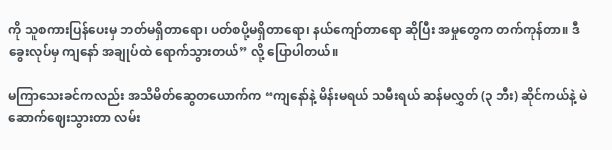ကို သူစကားပြန်ပေးမှ ဘတ်မရှိတာရော၊ ပတ်စပို့မရှိတာရော၊ နယ်ကျော်တာရော ဆိုပြီး အမှုတွေက တက်ကုန်တာ။ ဒီ ခွေးလုပ်မှ ကျနော် အချုပ်ထဲ ရောက်သွားတယ်” လို့ ပြောပါတယ်။

မကြာသေးခင်ကလည်း အသိမိတ်ဆွေတယောက်က “ကျနော်နဲ့ မိန်းမရယ် သမီးရယ် ဆန်မလွှတ် (၃ ဘီး) ဆိုင်ကယ်နဲ့ မဲဆောက်ဈေးသွားတာ လမ်း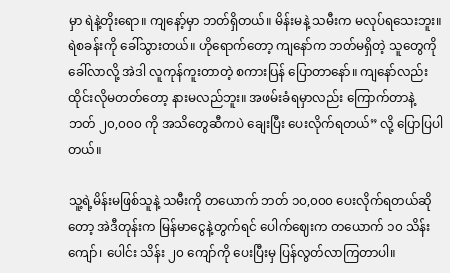မှာ ရဲနဲ့တိုးရော။ ကျနော့်မှာ ဘတ်ရှိတယ်။ မိန်းမနဲ့ သမီးက မလုပ်ရသေးဘူး။ ရဲစခန်းကို ခေါ်သွားတယ်။ ဟိုရောက်တော့ ကျနော်က ဘတ်မရှိတဲ့ သူတွေကို ခေါ်လာလို့ အဲဒါ လူကုန်ကူးတာတဲ့ စကားပြန် ပြောတာနော်။ ကျနော်လည်း ထိုင်းလိုမတတ်တော့ နားမလည်ဘူး။ အဖမ်းခံရမှာလည်း ကြောက်တာနဲ့ ဘတ် ၂၀,၀၀၀ ကို အသိတွေဆီကပဲ ချေးပြီး ပေးလိုက်ရတယ်” လို့ ပြောပြပါတယ်။

သူ့ရဲ့မိန်းမဖြစ်သူနဲ့ သမီးကို တယောက် ဘတ် ၁၀,၀၀၀ ပေးလိုက်ရတယ်ဆိုတော့ အဲဒီတုန်းက မြန်မာငွေနဲ့တွက်ရင် ပေါက်ဈေးက တယောက် ၁၀ သိန်းကျော်၊ ပေါင်း သိန်း ၂၀ ကျော်ကို ပေးပြီးမှ ပြန်လွတ်လာကြတာပါ။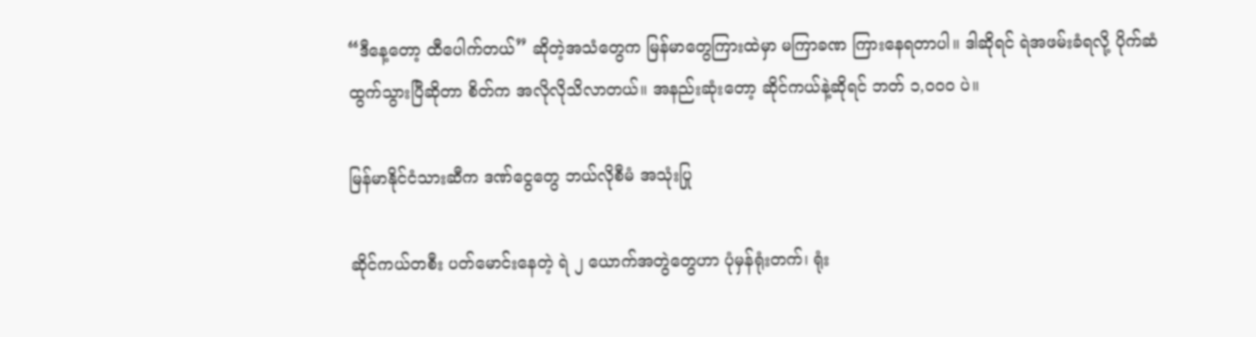“ဒီနေ့တော့ ထီပေါက်တယ်” ဆိုတဲ့အသံတွေက မြန်မာတွေကြားထဲမှာ မကြာခဏ ကြားနေရတာပါ။ ဒါဆိုရင် ရဲအဖမ်းခံရလို့ ပိုက်ဆံထွက်သွားပြီဆိုတာ စိတ်က အလိုလိုသိလာတယ်။ အနည်းဆုံးတော့ ဆိုင်ကယ်နဲ့ဆိုရင် ဘတ် ၁,၀၀၀ ပဲ။

မြန်မာနိုင်ငံသားဆီက ဒဏ်ငွေတွေ ဘယ်လိုစီမံ အသုံးပြု

ဆိုင်ကယ်တစီး ပတ်မောင်းနေတဲ့ ရဲ ၂ ယောက်အတွဲတွေဟာ ပုံမှန်ရုံးတက်၊ ရုံး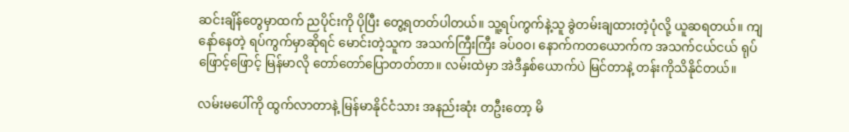ဆင်းချိန်တွေမှာထက် ညပိုင်းကို ပိုပြီး တွေ့ရတတ်ပါတယ်။ သူ့ရပ်ကွက်နဲ့သူ ခွဲတမ်းချထားတဲ့ပုံလို့ ယူဆရတယ်။ ကျနော်နေတဲ့ ရပ်ကွက်မှာဆိုရင် မောင်းတဲ့သူက အသက်ကြီးကြီး ခပ်ဝဝ၊ နောက်ကတယောက်က အသက်ငယ်ငယ် ရုပ်ဖြောင့်ဖြောင့် မြန်မာလို တော်တော်ပြောတတ်တာ။ လမ်းထဲမှာ အဲဒီနှစ်ယောက်ပဲ မြင်တာနဲ့ တန်းကိုသိနိုင်တယ်။

လမ်းမပေါ်ကို ထွက်လာတာနဲ့ မြန်မာနိုင်ငံသား အနည်းဆုံး တဦးတော့ မိ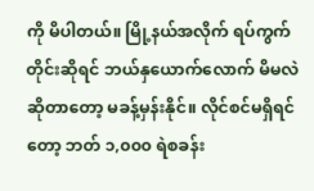ကို မိပါတယ်။ မြို့နယ်အလိုက် ရပ်ကွက်တိုင်းဆိုရင် ဘယ်နှယောက်လောက် မိမလဲ ဆိုတာတော့ မခန့်မှန်းနိုင်။ လိုင်စင်မရှိရင်တော့ ဘတ် ၁,၀၀၀ ရဲစခန်း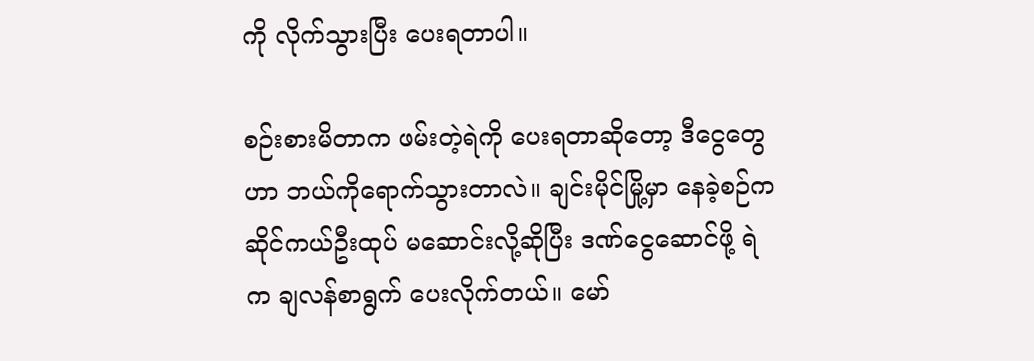ကို လိုက်သွားပြီး ပေးရတာပါ။

စဉ်းစားမိတာက ဖမ်းတဲ့ရဲကို ပေးရတာဆိုတော့ ဒီငွေတွေဟာ ဘယ်ကိုရောက်သွားတာလဲ။ ချင်းမိုင်မြို့မှာ နေခဲ့စဉ်က ဆိုင်ကယ်ဦးထုပ် မဆောင်းလို့ဆိုပြီး ဒဏ်ငွေဆောင်ဖို့ ရဲက ချလန်စာရွက် ပေးလိုက်တယ်။ မော်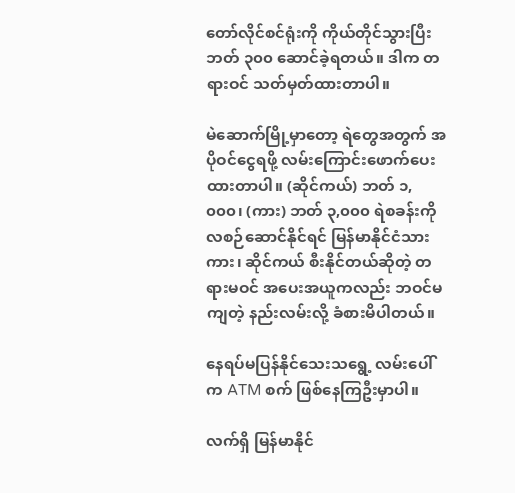တော်လိုင်စင်ရုံးကို ကိုယ်တိုင်သွားပြီး ဘတ် ၃၀၀ ဆောင်ခဲ့ရတယ်။ ဒါက တရားဝင် သတ်မှတ်ထားတာပါ။

မဲဆောက်မြို့မှာတော့ ရဲတွေအတွက် အပိုဝင်ငွေရဖို့ လမ်းကြောင်းဖောက်ပေးထားတာပါ။ (ဆိုင်ကယ်) ဘတ် ၁,၀၀၀၊ (ကား) ဘတ် ၃,၀၀၀ ရဲစခန်းကို လစဉ်ဆောင်နိုင်ရင် မြန်မာနိုင်ငံသား ကား၊ ဆိုင်ကယ် စီးနိုင်တယ်ဆိုတဲ့ တရားမဝင် အပေးအယူကလည်း ဘဝင်မကျတဲ့ နည်းလမ်းလို့ ခံစားမိပါတယ်။

နေရပ်မပြန်နိုင်သေးသရွေ့ လမ်းပေါ်က ATM စက် ဖြစ်နေကြဦးမှာပါ။

လက်ရှိ မြန်မာနိုင်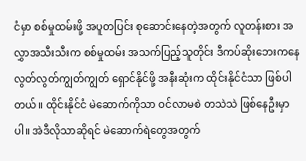ငံမှာ စစ်မှုထမ်းဖို့ အပူတပြင်း စုဆောင်းနေတဲ့အတွက် လူတန်းစား အလွှာအသီးသီးက စစ်မှုထမ်း အသက်ပြည့်သူတိုင်း ဒီကပ်ဆိုးဘေးကနေ လွတ်လွတ်ကျွတ်ကျွတ် ရှောင်နိုင်ဖို့ အနီးဆုံးက ထိုင်းနိုင်ငံသာ ဖြစ်ပါတယ်။ ထိုင်းနိုင်ငံ မဲဆောက်ကိုသာ ဝင်လာမစဲ တသဲသဲ ဖြစ်နေဦးမှာပါ။ အဲဒီလိုသာဆိုရင် မဲဆောက်ရဲတွေအတွက်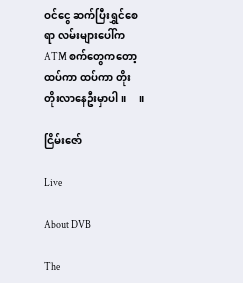ဝင်ငွေ ဆက်ပြီးရွှင်စေရာ လမ်းများပေါ်က ATM စက်တွေကတော့ ထပ်ကာ ထပ်ကာ တိုး တိုးလာနေဦးမှာပါ။     ။

ငြိမ်းဇော်

Live

About DVB

The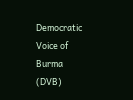Democratic Voice of Burma (DVB)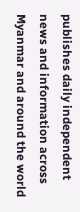publishes daily independent news and information across Myanmar and around the world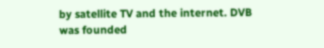by satellite TV and the internet. DVB was founded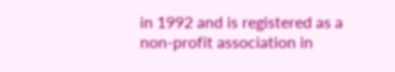in 1992 and is registered as a non-profit association in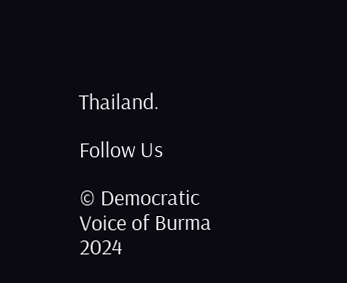Thailand.

Follow Us

© Democratic Voice of Burma 2024